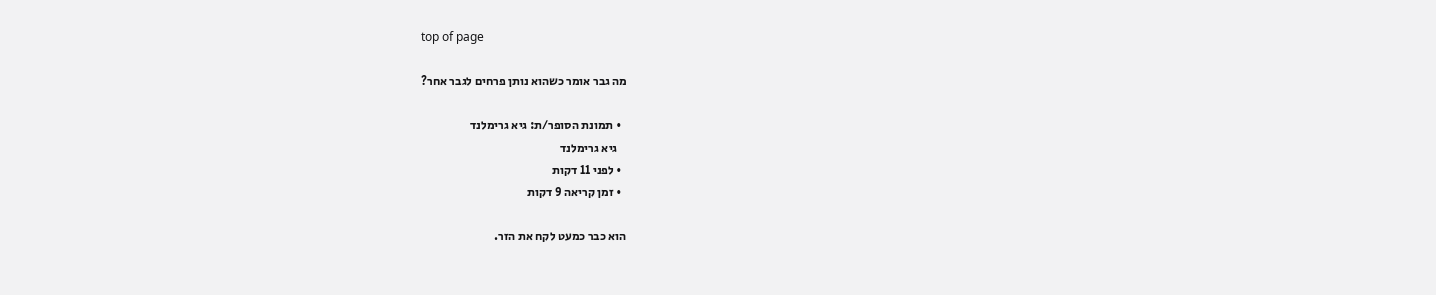top of page

מה גבר אומר כשהוא נותן פרחים לגבר אחר?

  • תמונת הסופר/ת: גיא גרימלנד
    גיא גרימלנד
  • לפני 11 דקות
  • זמן קריאה 9 דקות

הוא כבר כמעט לקח את הזר.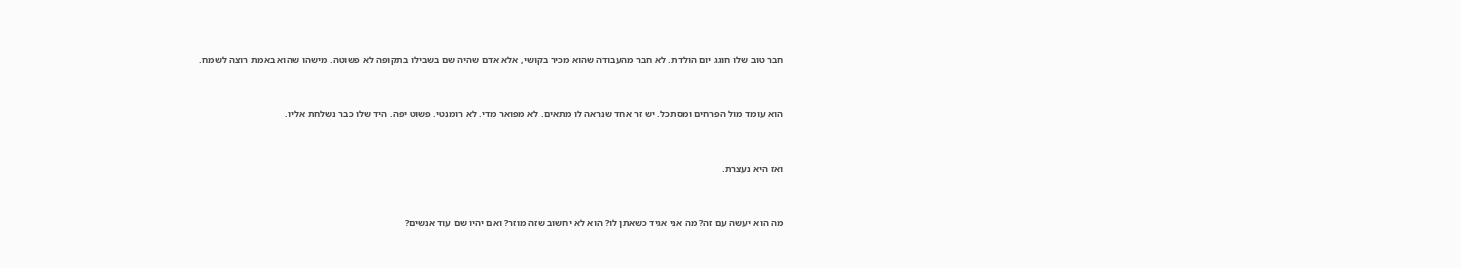חבר טוב שלו חוגג יום הולדת. לא חבר מהעבודה שהוא מכיר בקושי, אלא אדם שהיה שם בשבילו בתקופה לא פשוטה. מישהו שהוא באמת רוצה לשמח.


הוא עומד מול הפרחים ומסתכל. יש זר אחד שנראה לו מתאים. לא מפואר מדי. לא רומנטי. פשוט יפה. היד שלו כבר נשלחת אליו.


ואז היא נעצרת.


מה הוא יעשה עם זה? מה אני אגיד כשאתן לו? הוא לא יחשוב שזה מוזר? ואם יהיו שם עוד אנשים?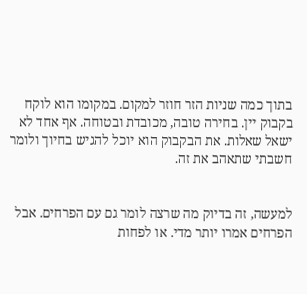בתוך כמה שניות הזר חוזר למקום. במקומו הוא לוקח בקבוק יין. בחירה טובה, מכובדת ובטוחה. אף אחד לא ישאל שאלות. את הבקבוק הוא יוכל להגיש בחיוך ולומר חשבתי שתאהב את זה.


למעשה, זה בדיוק מה שרצה לומר גם עם הפרחים. אבל הפרחים אמרו יותר מדי. או לפחות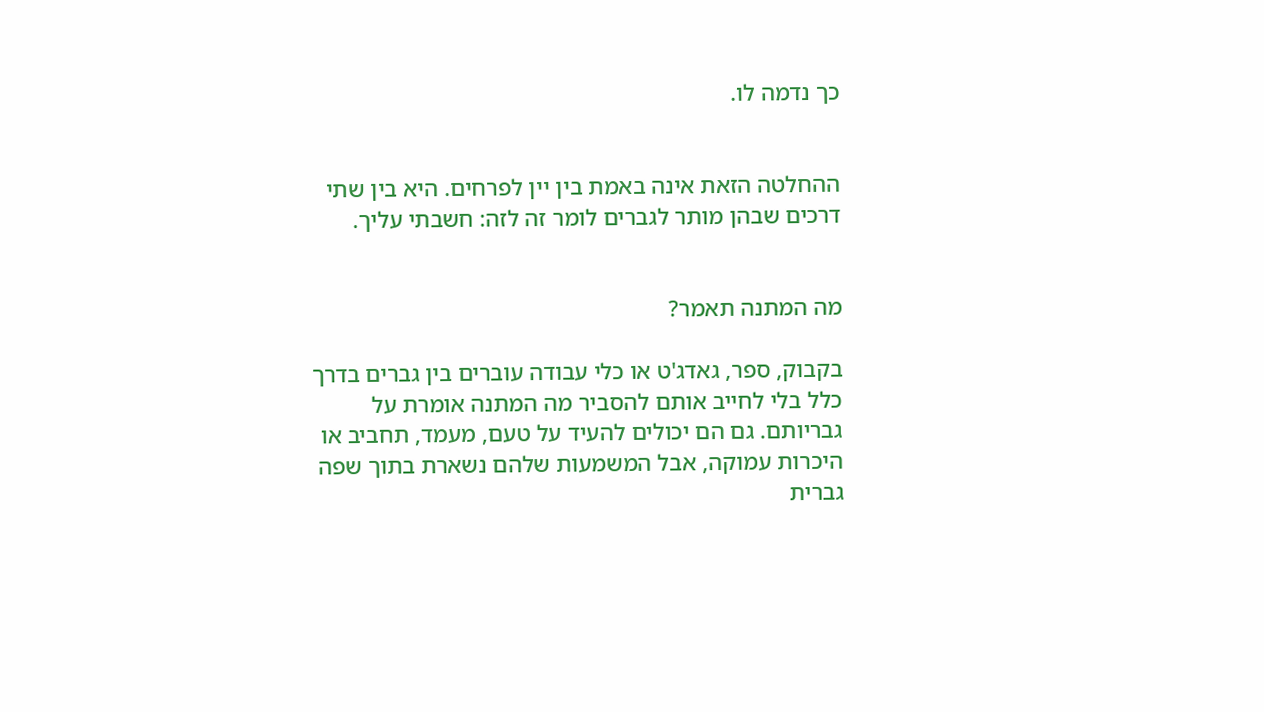כך נדמה לו.


ההחלטה הזאת אינה באמת בין יין לפרחים. היא בין שתי דרכים שבהן מותר לגברים לומר זה לזה: חשבתי עליך.


מה המתנה תאמר?

בקבוק, ספר, גאדג'ט או כלי עבודה עוברים בין גברים בדרך כלל בלי לחייב אותם להסביר מה המתנה אומרת על גבריותם. גם הם יכולים להעיד על טעם, מעמד, תחביב או היכרות עמוקה, אבל המשמעות שלהם נשארת בתוך שפה גברית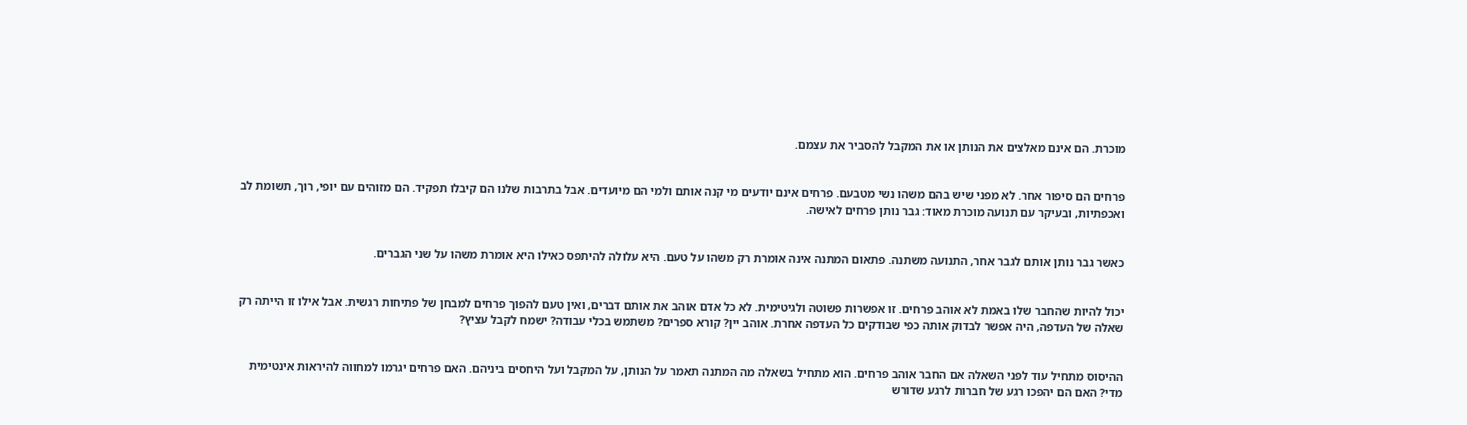מוכרת. הם אינם מאלצים את הנותן או את המקבל להסביר את עצמם.


פרחים הם סיפור אחר. לא מפני שיש בהם משהו נשי מטבעם. פרחים אינם יודעים מי קנה אותם ולמי הם מיועדים. אבל בתרבות שלנו הם קיבלו תפקיד. הם מזוהים עם יופי, רוך, תשומת לב ואכפתיות, ובעיקר עם תנועה מוכרת מאוד: גבר נותן פרחים לאישה.


כאשר גבר נותן אותם לגבר אחר, התנועה משתנה. פתאום המתנה אינה אומרת רק משהו על טעם. היא עלולה להיתפס כאילו היא אומרת משהו על שני הגברים.


יכול להיות שהחבר שלו באמת לא אוהב פרחים. זו אפשרות פשוטה ולגיטימית. לא כל אדם אוהב את אותם דברים, ואין טעם להפוך פרחים למבחן של פתיחות רגשית. אבל אילו זו הייתה רק שאלה של העדפה, היה אפשר לבדוק אותה כפי שבודקים כל העדפה אחרת. אוהב יין? קורא ספרים? משתמש בכלי עבודה? ישמח לקבל עציץ?


ההיסוס מתחיל עוד לפני השאלה אם החבר אוהב פרחים. הוא מתחיל בשאלה מה המתנה תאמר על הנותן, על המקבל ועל היחסים ביניהם. האם פרחים יגרמו למחווה להיראות אינטימית מדי? האם הם יהפכו רגע של חברות לרגע שדורש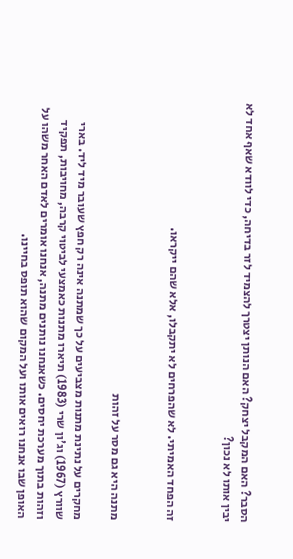הסבר? האם המקבל יצחק? האם הנותן יצטרך להצמיד לזר בדיחה, כדי לוודא שאף אחד לא יבין אותו לא נכון?


זה הפחד האמיתי. לא שהפרחים לא יתקבלו, אלא שהם ייקראו.


מתנה היא גם מסר על זהות

מחקרים על נתינת מתנות מצביעים על כך שמתנה אינה רק חפץ שעובר מיד ליד. בארי שוורץ (1967) וג'ון שרי (1983) תיארו מתנות כאמצעי לביטוי קרבה, מחויבות, תפקיד וזהות בתוך מערכת יחסים. כשאנחנו נותנים מתנה, אנחנו אומרים לאדם האחר משהו על האופן שבו אנחנו רואים אותו ועל המקום שהוא תופס בחיינו.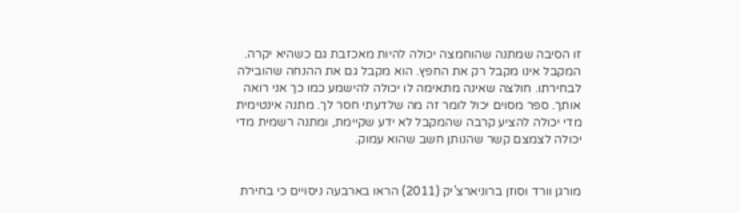זו הסיבה שמתנה שהוחמצה יכולה להיות מאכזבת גם כשהיא יקרה. המקבל אינו מקבל רק את החפץ. הוא מקבל גם את ההנחה שהובילה לבחירתו. חולצה שאינה מתאימה לו יכולה להישמע כמו כך אני רואה אותך. ספר מסוים יכול לומר זה מה שלדעתי חסר לך. מתנה אינטימית מדי יכולה להציע קרבה שהמקבל לא ידע שקיימת, ומתנה רשמית מדי יכולה לצמצם קשר שהנותן חשב שהוא עמוק.


מורגן וורד וסוזן ברוניארצ'יק (2011) הראו בארבעה ניסויים כי בחירת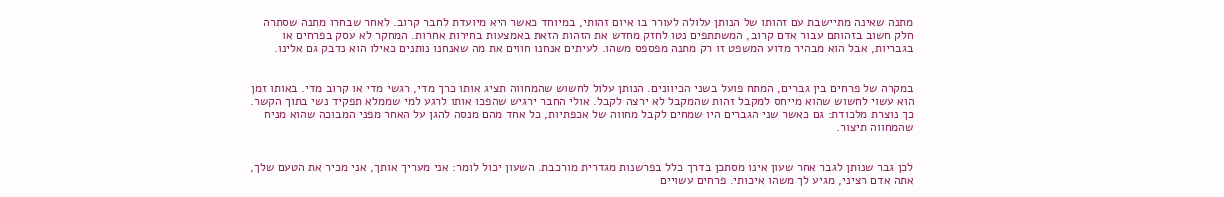מתנה שאינה מתיישבת עם זהותו של הנותן עלולה לעורר בו איום זהותי, במיוחד כאשר היא מיועדת לחבר קרוב. לאחר שבחרו מתנה שסתרה חלק חשוב בזהותם עבור אדם קרוב, המשתתפים נטו לחזק מחדש את הזהות הזאת באמצעות בחירות אחרות. המחקר לא עסק בפרחים או בגבריות, אבל הוא מבהיר מדוע המשפט זו רק מתנה מפספס משהו. לעיתים אנחנו חווים את מה שאנחנו נותנים כאילו הוא נדבק גם אלינו.


במקרה של פרחים בין גברים, המתח פועל בשני הכיוונים. הנותן עלול לחשוש שהמחווה תציג אותו כרך מדי, רגשי מדי או קרוב מדי. באותו זמן הוא עשוי לחשוש שהוא מייחס למקבל זהות שהמקבל לא ירצה לקבל. אולי החבר ירגיש שהפכו אותו לרגע למי שממלא תפקיד נשי בתוך הקשר. כך נוצרת מלכודת: גם כאשר שני הגברים היו שמחים לקבל מחווה של אכפתיות, כל אחד מהם מנסה להגן על האחר מפני המבוכה שהוא מניח שהמחווה תיצור.


לכן גבר שנותן לגבר אחר שעון אינו מסתכן בדרך כלל בפרשנות מגדרית מורכבת. השעון יכול לומר: אני מעריך אותך, אני מכיר את הטעם שלך, אתה אדם רציני, מגיע לך משהו איכותי. פרחים עשויים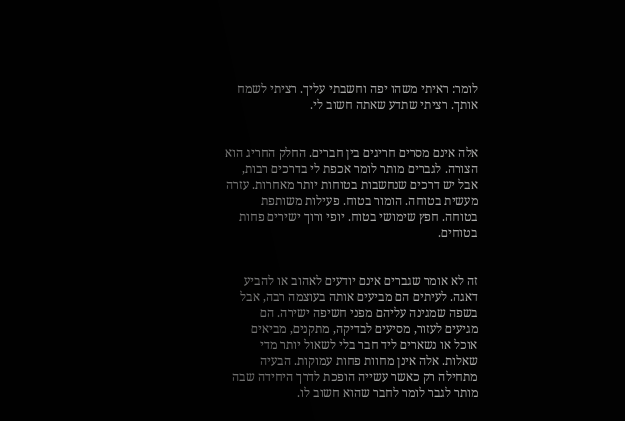לומר: ראיתי משהו יפה וחשבתי עליך. רציתי לשמח אותך. רציתי שתדע שאתה חשוב לי.


אלה אינם מסרים חריגים בין חברים. החלק החריג הוא הצורה. לגברים מותר לומר אכפת לי בדרכים רבות, אבל יש דרכים שנחשבות בטוחות יותר מאחרות. עזרה מעשית בטוחה. הומור בטוח. פעילות משותפת בטוחה. חפץ שימושי בטוח. יופי ורוך ישירים פחות בטוחים.


זה לא אומר שגברים אינם יודעים לאהוב או להביע דאגה. לעיתים הם מביעים אותה בעוצמה רבה, אבל בשפה שמגינה עליהם מפני חשיפה ישירה. הם מגיעים לעזור, מסיעים לבדיקה, מתקנים, מביאים אוכל או נשארים ליד חבר בלי לשאול יותר מדי שאלות. אלה אינן מחוות פחות עמוקות. הבעיה מתחילה רק כאשר עשייה הופכת לדרך היחידה שבה מותר לגבר לומר לחבר שהוא חשוב לו.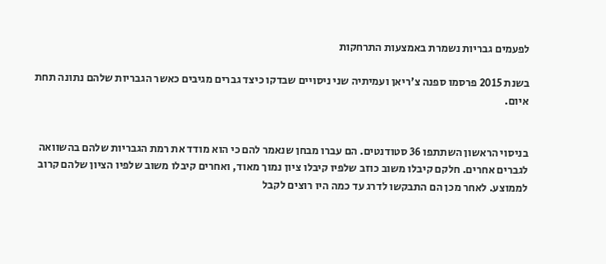לפעמים גבריות נשמרת באמצעות התרחקות

בשנת 2015 פרסמו ספנה צ'ריאן ועמיתיה שני ניסויים שבדקו כיצד גברים מגיבים כאשר הגבריות שלהם נתונה תחת איום.


בניסוי הראשון השתתפו 36 סטודנטים. הם עברו מבחן שנאמר להם כי הוא מודד את רמת הגבריות שלהם בהשוואה לגברים אחרים. חלקם קיבלו משוב כוזב שלפיו קיבלו ציון נמוך מאוד, ואחרים קיבלו משוב שלפיו הציון שלהם קרוב לממוצע. לאחר מכן הם התבקשו לדרג עד כמה היו רוצים לקבל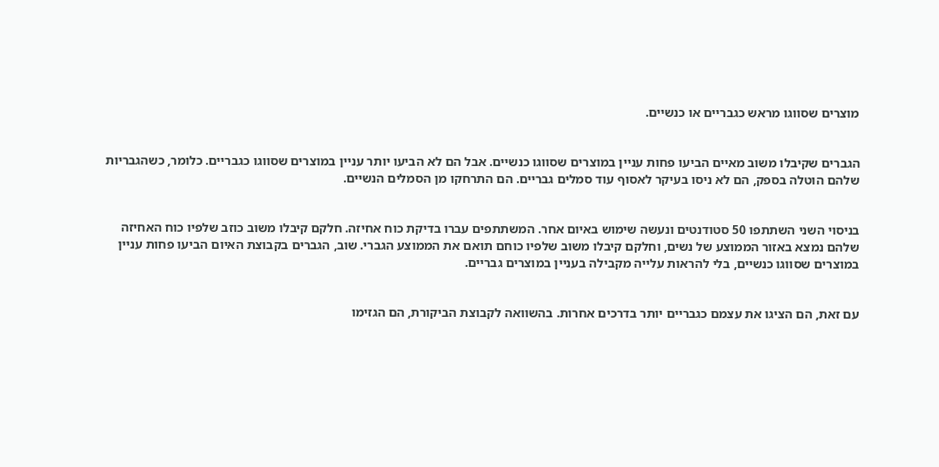מוצרים שסווגו מראש כגבריים או כנשיים.


הגברים שקיבלו משוב מאיים הביעו פחות עניין במוצרים שסווגו כנשיים. אבל הם לא הביעו יותר עניין במוצרים שסווגו כגבריים. כלומר, כשהגבריות שלהם הוטלה בספק, הם לא ניסו בעיקר לאסוף עוד סמלים גבריים. הם התרחקו מן הסמלים הנשיים.


בניסוי השני השתתפו 50 סטודנטים ונעשה שימוש באיום אחר. המשתתפים עברו בדיקת כוח אחיזה. חלקם קיבלו משוב כוזב שלפיו כוח האחיזה שלהם נמצא באזור הממוצע של נשים, וחלקם קיבלו משוב שלפיו כוחם תואם את הממוצע הגברי. שוב, הגברים בקבוצת האיום הביעו פחות עניין במוצרים שסווגו כנשיים, בלי להראות עלייה מקבילה בעניין במוצרים גבריים.


עם זאת, הם הציגו את עצמם כגבריים יותר בדרכים אחרות. בהשוואה לקבוצת הביקורת, הם הגזימו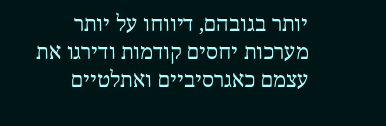יותר בגובהם, דיווחו על יותר מערכות יחסים קודמות ודירגו את עצמם כאגרסיביים ואתלטיים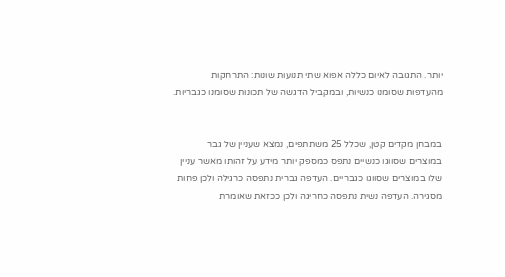יותר. התגובה לאיום כללה אפוא שתי תנועות שונות: התרחקות מהעדפות שסומנו כנשיות, ובמקביל הדגשה של תכונות שסומנו כגבריות.


במבחן מקדים קטן, שכלל 25 משתתפים, נמצא שעניין של גבר במוצרים שסווגו כנשיים נתפס כמספק יותר מידע על זהותו מאשר עניין שלו במוצרים שסווגו כגבריים. העדפה גברית נתפסה כרגילה ולכן פחות מסגירה. העדפה נשית נתפסה כחריגה ולכן ככזאת שאומרת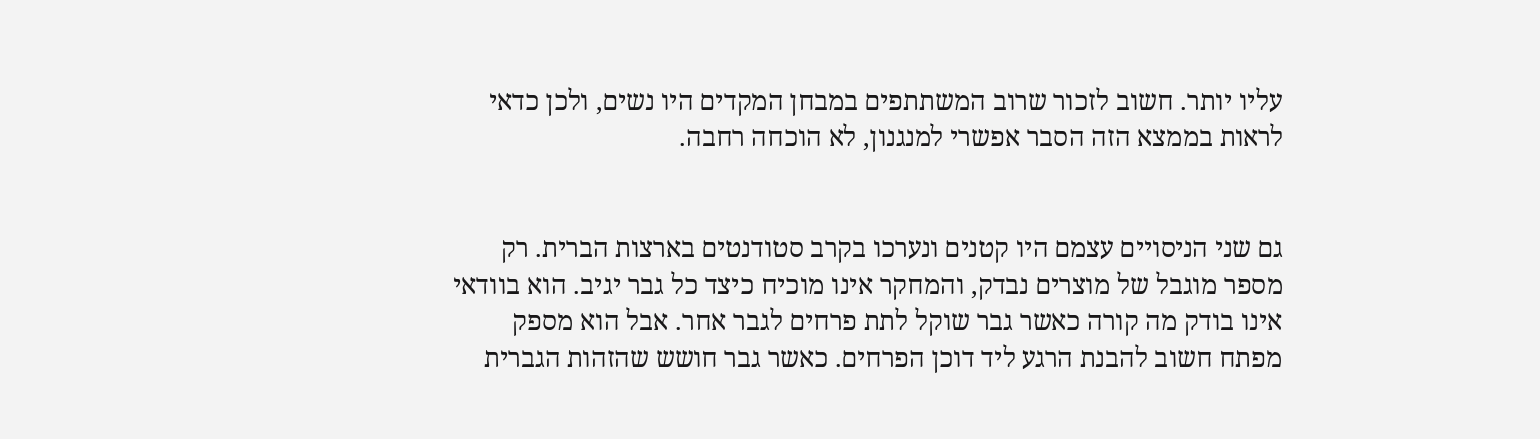עליו יותר. חשוב לזכור שרוב המשתתפים במבחן המקדים היו נשים, ולכן כדאי לראות בממצא הזה הסבר אפשרי למנגנון, לא הוכחה רחבה.


גם שני הניסויים עצמם היו קטנים ונערכו בקרב סטודנטים בארצות הברית. רק מספר מוגבל של מוצרים נבדק, והמחקר אינו מוכיח כיצד כל גבר יגיב. הוא בוודאי אינו בודק מה קורה כאשר גבר שוקל לתת פרחים לגבר אחר. אבל הוא מספק מפתח חשוב להבנת הרגע ליד דוכן הפרחים. כאשר גבר חושש שהזהות הגברית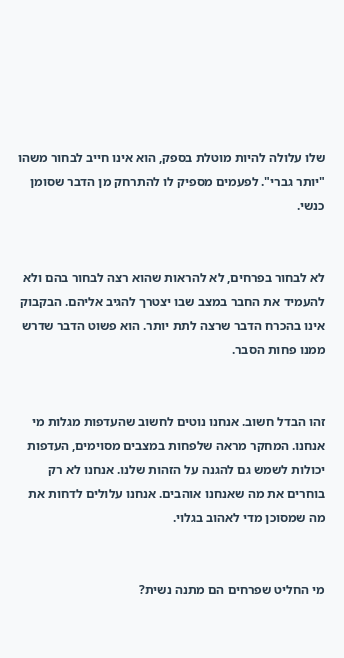שלו עלולה להיות מוטלת בספק, הוא אינו חייב לבחור משהו "יותר גברי". לפעמים מספיק לו להתרחק מן הדבר שסומן כנשי.


לא לבחור בפרחים, לא להראות שהוא רצה לבחור בהם ולא להעמיד את החבר במצב שבו יצטרך להגיב אליהם. הבקבוק אינו בהכרח הדבר שרצה לתת יותר. הוא פשוט הדבר שדרש ממנו פחות הסבר.


זהו הבדל חשוב. אנחנו נוטים לחשוב שהעדפות מגלות מי אנחנו. המחקר מראה שלפחות במצבים מסוימים, העדפות יכולות לשמש גם להגנה על הזהות שלנו. אנחנו לא רק בוחרים את מה שאנחנו אוהבים. אנחנו עלולים לדחות את מה שמסוכן מדי לאהוב בגלוי.


מי החליט שפרחים הם מתנה נשית?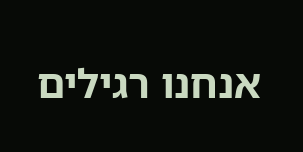אנחנו רגילים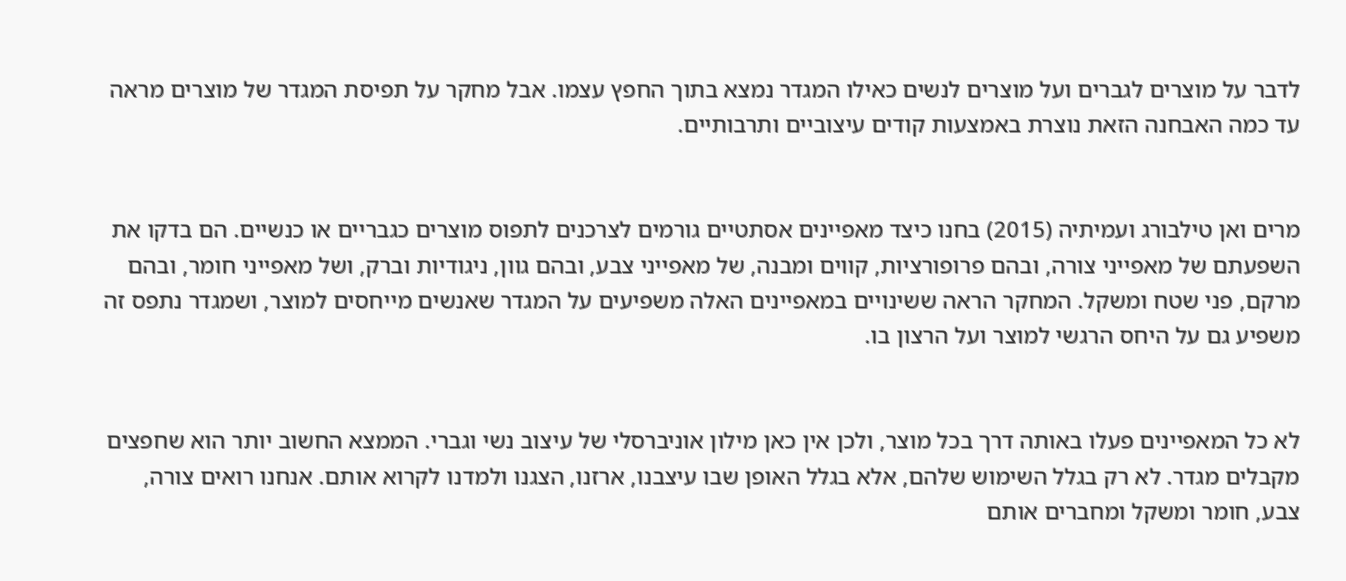לדבר על מוצרים לגברים ועל מוצרים לנשים כאילו המגדר נמצא בתוך החפץ עצמו. אבל מחקר על תפיסת המגדר של מוצרים מראה עד כמה האבחנה הזאת נוצרת באמצעות קודים עיצוביים ותרבותיים.


מרים ואן טילבורג ועמיתיה (2015) בחנו כיצד מאפיינים אסתטיים גורמים לצרכנים לתפוס מוצרים כגבריים או כנשיים. הם בדקו את השפעתם של מאפייני צורה, ובהם פרופורציות, קווים ומבנה, של מאפייני צבע, ובהם גוון, ניגודיות וברק, ושל מאפייני חומר, ובהם מרקם, פני שטח ומשקל. המחקר הראה ששינויים במאפיינים האלה משפיעים על המגדר שאנשים מייחסים למוצר, ושמגדר נתפס זה משפיע גם על היחס הרגשי למוצר ועל הרצון בו.


לא כל המאפיינים פעלו באותה דרך בכל מוצר, ולכן אין כאן מילון אוניברסלי של עיצוב נשי וגברי. הממצא החשוב יותר הוא שחפצים מקבלים מגדר. לא רק בגלל השימוש שלהם, אלא בגלל האופן שבו עיצבנו, ארזנו, הצגנו ולמדנו לקרוא אותם. אנחנו רואים צורה, צבע, חומר ומשקל ומחברים אותם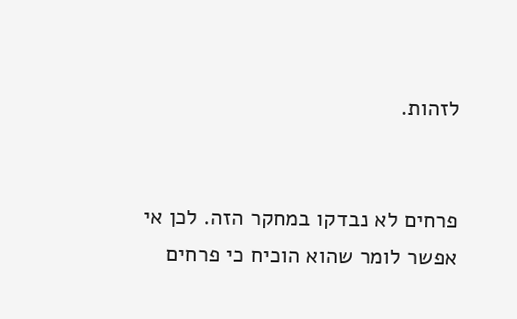לזהות.


פרחים לא נבדקו במחקר הזה. לכן אי אפשר לומר שהוא הוכיח כי פרחים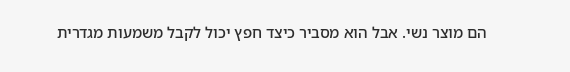הם מוצר נשי. אבל הוא מסביר כיצד חפץ יכול לקבל משמעות מגדרית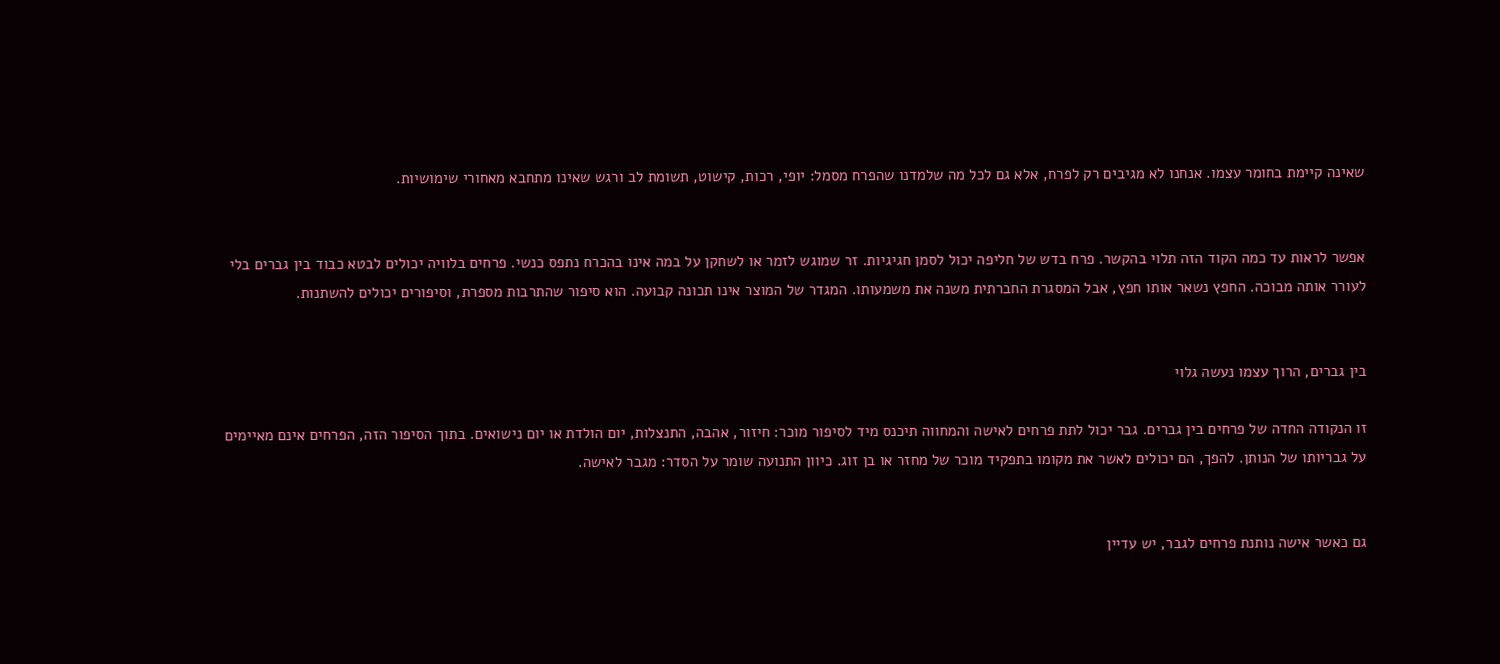שאינה קיימת בחומר עצמו. אנחנו לא מגיבים רק לפרח, אלא גם לכל מה שלמדנו שהפרח מסמל: יופי, רכות, קישוט, תשומת לב ורגש שאינו מתחבא מאחורי שימושיות.


אפשר לראות עד כמה הקוד הזה תלוי בהקשר. פרח בדש של חליפה יכול לסמן חגיגיות. זר שמוגש לזמר או לשחקן על במה אינו בהכרח נתפס כנשי. פרחים בלוויה יכולים לבטא כבוד בין גברים בלי לעורר אותה מבוכה. החפץ נשאר אותו חפץ, אבל המסגרת החברתית משנה את משמעותו. המגדר של המוצר אינו תכונה קבועה. הוא סיפור שהתרבות מספרת, וסיפורים יכולים להשתנות.


בין גברים, הרוך עצמו נעשה גלוי

זו הנקודה החדה של פרחים בין גברים. גבר יכול לתת פרחים לאישה והמחווה תיכנס מיד לסיפור מוכר: חיזור, אהבה, התנצלות, יום הולדת או יום נישואים. בתוך הסיפור הזה, הפרחים אינם מאיימים על גבריותו של הנותן. להפך, הם יכולים לאשר את מקומו בתפקיד מוכר של מחזר או בן זוג. כיוון התנועה שומר על הסדר: מגבר לאישה.


גם כאשר אישה נותנת פרחים לגבר, יש עדיין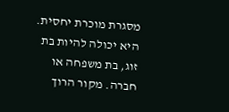מסגרת מוכרת יחסית. היא יכולה להיות בת זוג, בת משפחה או חברה. מקור הרוך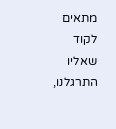מתאים לקוד שאליו התרגלנו,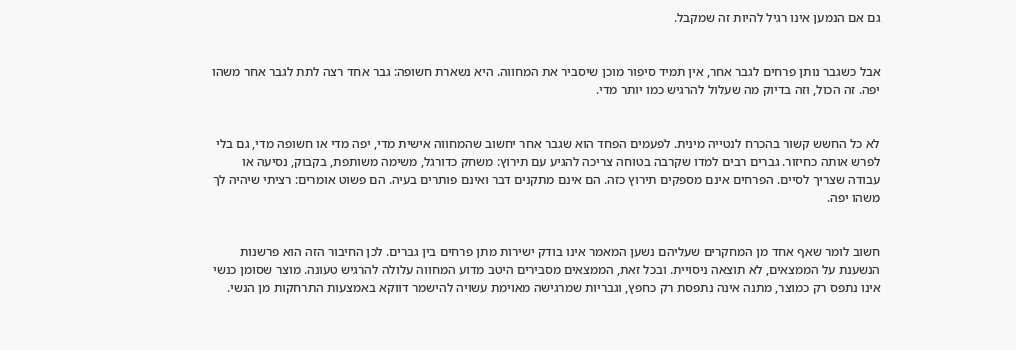גם אם הנמען אינו רגיל להיות זה שמקבל.


אבל כשגבר נותן פרחים לגבר אחר, אין תמיד סיפור מוכן שיסביר את המחווה. היא נשארת חשופה: גבר אחד רצה לתת לגבר אחר משהו יפה. זה הכול, וזה בדיוק מה שעלול להרגיש כמו יותר מדי.


לא כל החשש קשור בהכרח לנטייה מינית. לפעמים הפחד הוא שגבר אחר יחשוב שהמחווה אישית מדי, יפה מדי או חשופה מדי, גם בלי לפרש אותה כחיזור. גברים רבים למדו שקרבה בטוחה צריכה להגיע עם תירוץ: משחק כדורגל, משימה משותפת, בקבוק, נסיעה או עבודה שצריך לסיים. הפרחים אינם מספקים תירוץ כזה. הם אינם מתקנים דבר ואינם פותרים בעיה. הם פשוט אומרים: רציתי שיהיה לך משהו יפה.


חשוב לומר שאף אחד מן המחקרים שעליהם נשען המאמר אינו בודק ישירות מתן פרחים בין גברים. לכן החיבור הזה הוא פרשנות הנשענת על הממצאים, לא תוצאה ניסויית. ובכל זאת, הממצאים מסבירים היטב מדוע המחווה עלולה להרגיש טעונה. מוצר שסומן כנשי אינו נתפס רק כמוצר, מתנה אינה נתפסת רק כחפץ, וגבריות שמרגישה מאוימת עשויה להישמר דווקא באמצעות התרחקות מן הנשי.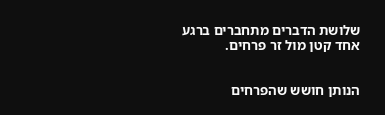שלושת הדברים מתחברים ברגע אחד קטן מול זר פרחים.


הנותן חושש שהפרחים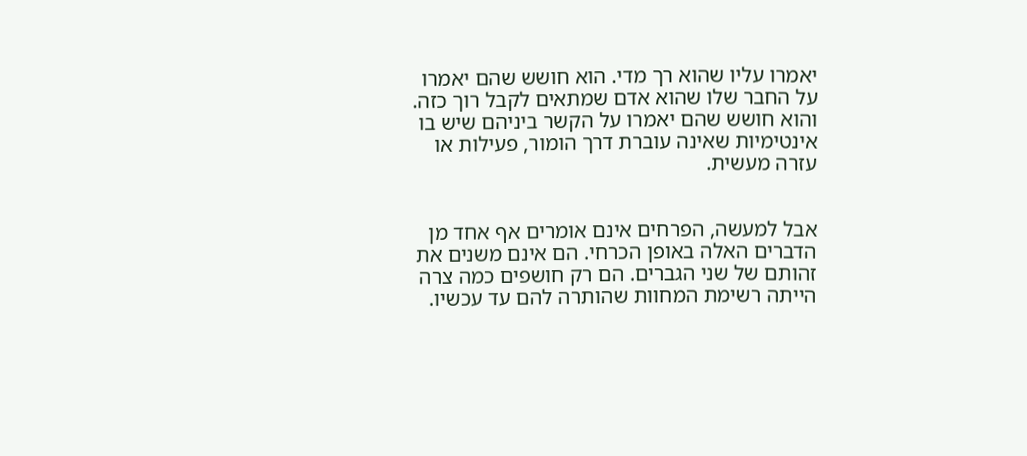יאמרו עליו שהוא רך מדי. הוא חושש שהם יאמרו על החבר שלו שהוא אדם שמתאים לקבל רוך כזה. והוא חושש שהם יאמרו על הקשר ביניהם שיש בו אינטימיות שאינה עוברת דרך הומור, פעילות או עזרה מעשית.


אבל למעשה, הפרחים אינם אומרים אף אחד מן הדברים האלה באופן הכרחי. הם אינם משנים את זהותם של שני הגברים. הם רק חושפים כמה צרה הייתה רשימת המחוות שהותרה להם עד עכשיו.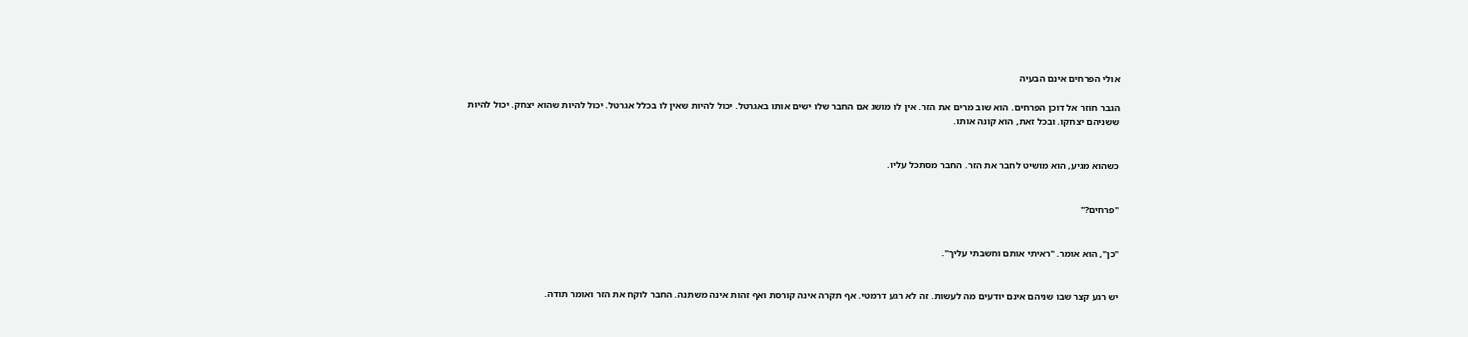אולי הפרחים אינם הבעיה

הגבר חוזר אל דוכן הפרחים. הוא שוב מרים את הזר. אין לו מושג אם החבר שלו ישים אותו באגרטל. יכול להיות שאין לו בכלל אגרטל. יכול להיות שהוא יצחק. יכול להיות ששניהם יצחקו. ובכל זאת, הוא קונה אותו.


כשהוא מגיע, הוא מושיט לחבר את הזר. החבר מסתכל עליו.


"פרחים?"


"כן", הוא אומר. "ראיתי אותם וחשבתי עליך".


יש רגע קצר שבו שניהם אינם יודעים מה לעשות. זה לא רגע דרמטי. אף תקרה אינה קורסת ואף זהות אינה משתנה. החבר לוקח את הזר ואומר תודה.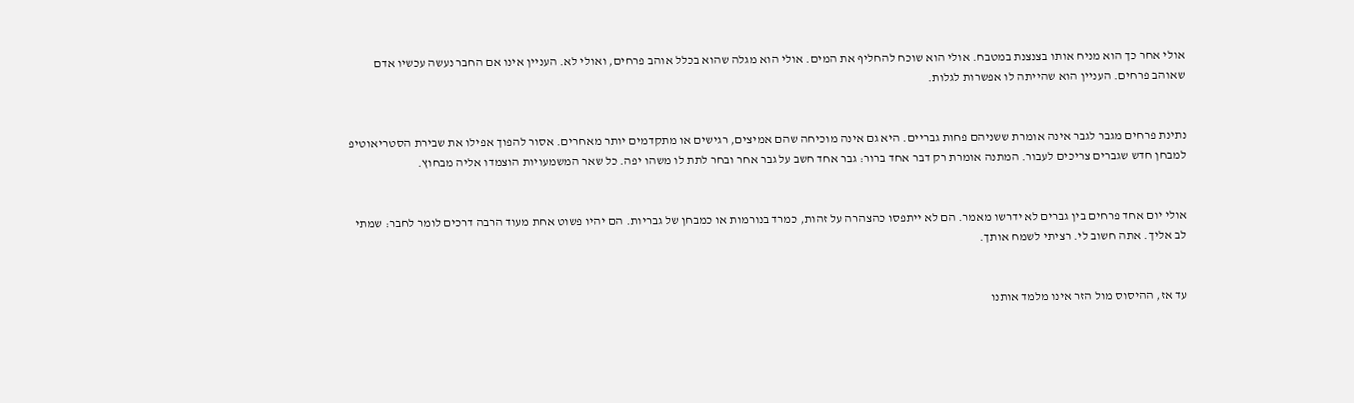אולי אחר כך הוא מניח אותו בצנצנת במטבח. אולי הוא שוכח להחליף את המים. אולי הוא מגלה שהוא בכלל אוהב פרחים, ואולי לא. העניין אינו אם החבר נעשה עכשיו אדם שאוהב פרחים. העניין הוא שהייתה לו אפשרות לגלות.


נתינת פרחים מגבר לגבר אינה אומרת ששניהם פחות גבריים. היא גם אינה מוכיחה שהם אמיצים, רגישים או מתקדמים יותר מאחרים. אסור להפוך אפילו את שבירת הסטריאוטיפ למבחן חדש שגברים צריכים לעבור. המתנה אומרת רק דבר אחד ברור: גבר אחד חשב על גבר אחר ובחר לתת לו משהו יפה. כל שאר המשמעויות הוצמדו אליה מבחוץ.


אולי יום אחד פרחים בין גברים לא ידרשו מאמר. הם לא ייתפסו כהצהרה על זהות, כמרד בנורמות או כמבחן של גבריות. הם יהיו פשוט אחת מעוד הרבה דרכים לומר לחבר: שמתי לב אליך. אתה חשוב לי. רציתי לשמח אותך.


עד אז, ההיסוס מול הזר אינו מלמד אותנו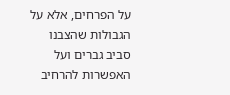על הפרחים, אלא על הגבולות שהצבנו סביב גברים ועל האפשרות להרחיב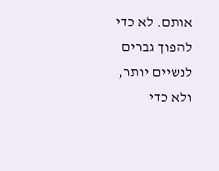אותם. לא כדי להפוך גברים לנשיים יותר, ולא כדי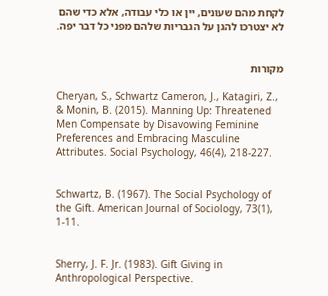לקחת מהם שעונים, יין או כלי עבודה, אלא כדי שהם לא יצטרכו להגן על הגבריות שלהם מפני כל דבר יפה.


מקורות

Cheryan, S., Schwartz Cameron, J., Katagiri, Z., & Monin, B. (2015). Manning Up: Threatened Men Compensate by Disavowing Feminine Preferences and Embracing Masculine Attributes. Social Psychology, 46(4), 218-227.


Schwartz, B. (1967). The Social Psychology of the Gift. American Journal of Sociology, 73(1), 1-11.


Sherry, J. F. Jr. (1983). Gift Giving in Anthropological Perspective.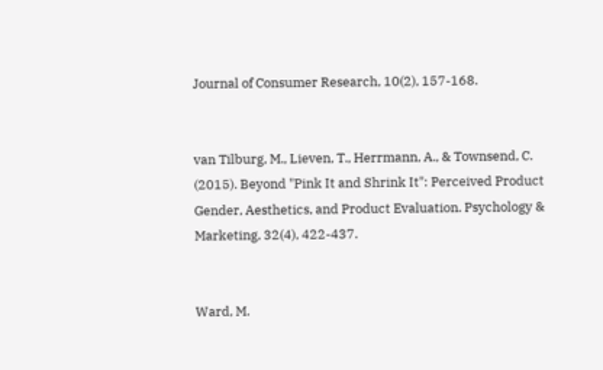Journal of Consumer Research, 10(2), 157-168.


van Tilburg, M., Lieven, T., Herrmann, A., & Townsend, C. (2015). Beyond "Pink It and Shrink It": Perceived Product Gender, Aesthetics, and Product Evaluation. Psychology & Marketing, 32(4), 422-437.


Ward, M.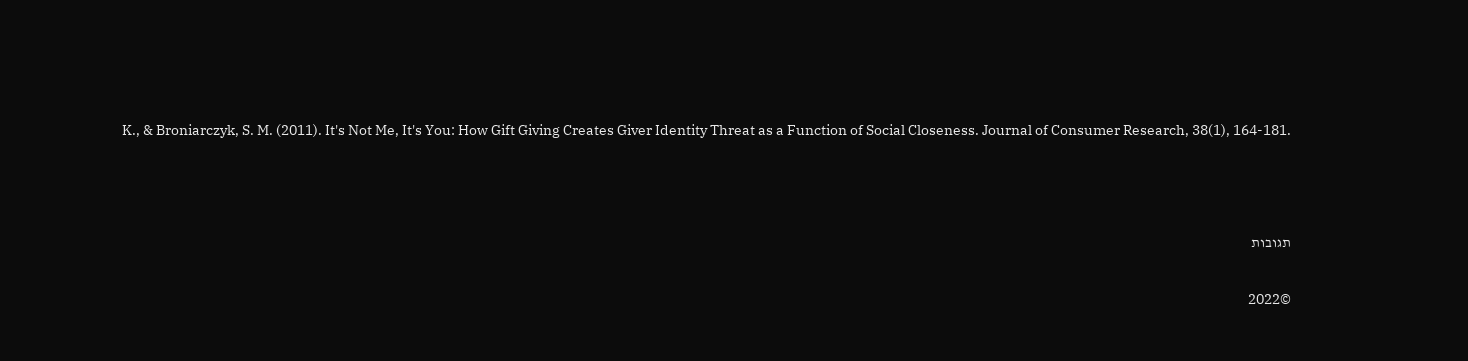K., & Broniarczyk, S. M. (2011). It's Not Me, It's You: How Gift Giving Creates Giver Identity Threat as a Function of Social Closeness. Journal of Consumer Research, 38(1), 164-181.





תגובות


©2022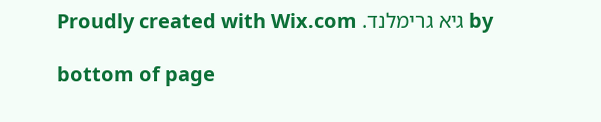by גיא גרימלנד. Proudly created with Wix.com

bottom of page